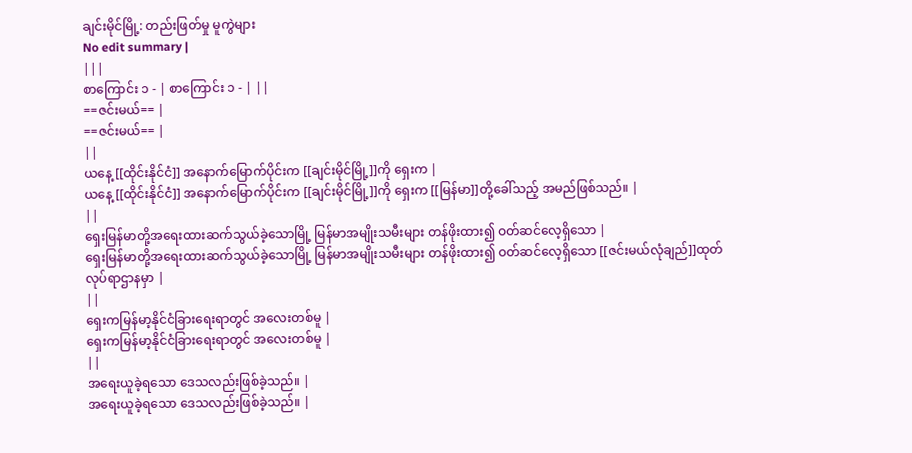ချင်းမိုင်မြို့: တည်းဖြတ်မှု မူကွဲများ
No edit summary |
|||
စာကြောင်း ၁ - | စာကြောင်း ၁ - | ||
==ဇင်းမယ်== |
==ဇင်းမယ်== |
||
ယနေ့ [[ထိုင်းနိုင်ငံ]] အနောက်မြောက်ပိုင်းက [[ချင်းမိုင်မြို့]]ကို ရှေးက |
ယနေ့ [[ထိုင်းနိုင်ငံ]] အနောက်မြောက်ပိုင်းက [[ချင်းမိုင်မြို့]]ကို ရှေးက [[မြန်မာ]]တို့ခေါ်သည့် အမည်ဖြစ်သည်။ |
||
ရှေးမြန်မာတို့အရေးထားဆက်သွယ်ခဲ့သောမြို့ မြန်မာအမျိုးသမီးများ တန်ဖိုးထား၍ ဝတ်ဆင်လေ့ရှိသော |
ရှေးမြန်မာတို့အရေးထားဆက်သွယ်ခဲ့သောမြို့ မြန်မာအမျိုးသမီးများ တန်ဖိုးထား၍ ဝတ်ဆင်လေ့ရှိသော [[ဇင်းမယ်လုံချည်]]ထုတ်လုပ်ရာဌာနမှာ |
||
ရှေးကမြန်မာ့နိုင်ငံခြားရေးရာတွင် အလေးတစ်မူ |
ရှေးကမြန်မာ့နိုင်ငံခြားရေးရာတွင် အလေးတစ်မူ |
||
အရေးယူခဲ့ရသော ဒေသလည်းဖြစ်ခဲ့သည်။ |
အရေးယူခဲ့ရသော ဒေသလည်းဖြစ်ခဲ့သည်။ |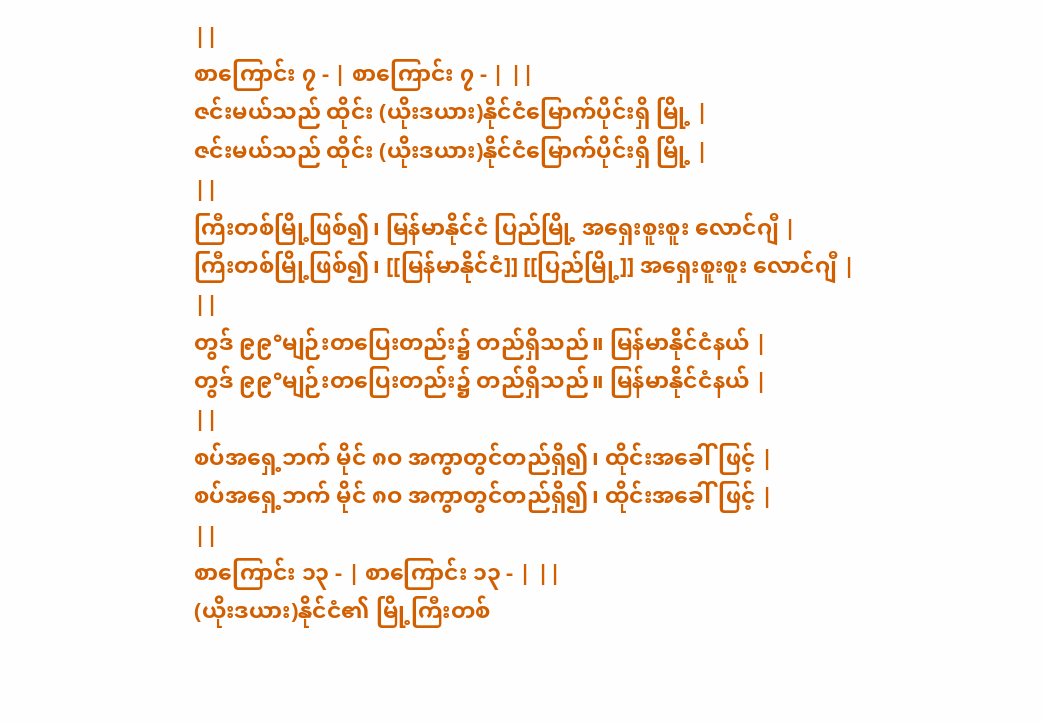||
စာကြောင်း ၇ - | စာကြောင်း ၇ - | ||
ဇင်းမယ်သည် ထိုင်း (ယိုးဒယား)နိုင်ငံမြောက်ပိုင်းရှိ မြို့ |
ဇင်းမယ်သည် ထိုင်း (ယိုးဒယား)နိုင်ငံမြောက်ပိုင်းရှိ မြို့ |
||
ကြီးတစ်မြို့ဖြစ်၍၊ မြန်မာနိုင်ငံ ပြည်မြို့ အရှေးစူးစူး လောင်ဂျီ |
ကြီးတစ်မြို့ဖြစ်၍၊ [[မြန်မာနိုင်ငံ]] [[ပြည်မြို့]] အရှေးစူးစူး လောင်ဂျီ |
||
တွဒ် ၉၉°မျဉ်းတပြေးတည်း၌ တည်ရှိသည်။ မြန်မာနိုင်ငံနယ် |
တွဒ် ၉၉°မျဉ်းတပြေးတည်း၌ တည်ရှိသည်။ မြန်မာနိုင်ငံနယ် |
||
စပ်အရှေ့ဘက် မိုင် ၈ဝ အကွာတွင်တည်ရှိ၍၊ ထိုင်းအခေါ်ဖြင့် |
စပ်အရှေ့ဘက် မိုင် ၈ဝ အကွာတွင်တည်ရှိ၍၊ ထိုင်းအခေါ်ဖြင့် |
||
စာကြောင်း ၁၃ - | စာကြောင်း ၁၃ - | ||
(ယိုးဒယား)နိုင်ငံ၏ မြို့ကြီးတစ်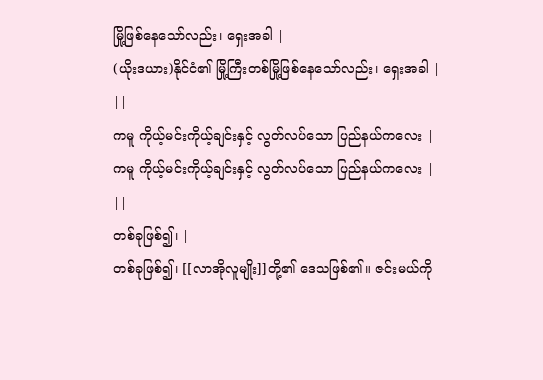မြို့ဖြစ်နေသော်လည်း၊ ရှေးအခါ |
(ယိုးဒယား)နိုင်ငံ၏ မြို့ကြီးတစ်မြို့ဖြစ်နေသော်လည်း၊ ရှေးအခါ |
||
ကမူ ကိုယ့်မင်းကိုယ့်ချင်းနှင့် လွတ်လပ်သော ပြည်နယ်ကလေး |
ကမူ ကိုယ့်မင်းကိုယ့်ချင်းနှင့် လွတ်လပ်သော ပြည်နယ်ကလေး |
||
တစ်ခုဖြစ်၍၊ |
တစ်ခုဖြစ်၍၊ [[လာအိုလူမျိုး]]တို့၏ ဒေသဖြစ်၏။ ဇင်းမယ်ကို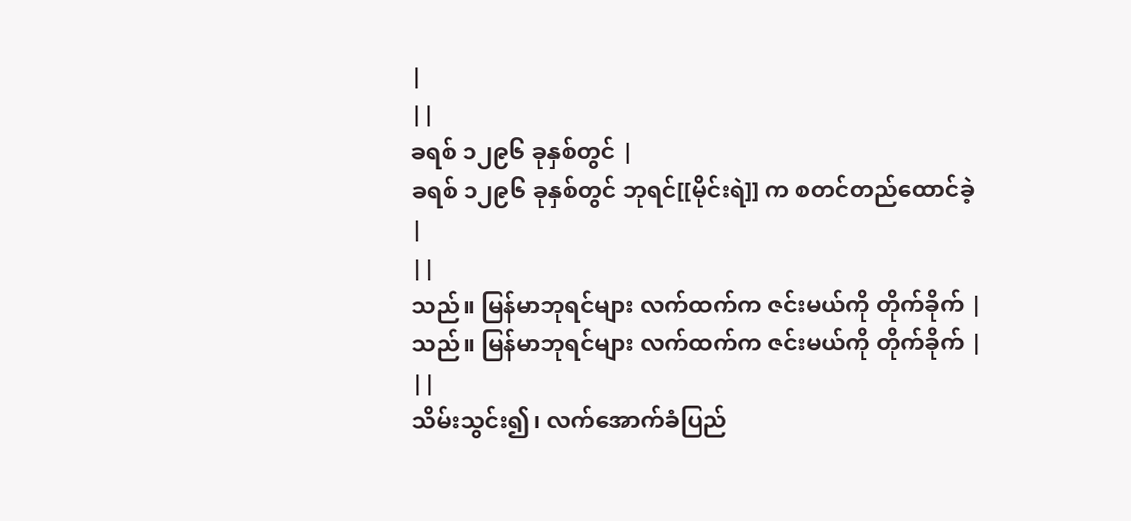|
||
ခရစ် ၁၂၉၆ ခုနှစ်တွင် |
ခရစ် ၁၂၉၆ ခုနှစ်တွင် ဘုရင်[[မိုင်းရဲ]] က စတင်တည်ထောင်ခဲ့ |
||
သည်။ မြန်မာဘုရင်များ လက်ထက်က ဇင်းမယ်ကို တိုက်ခိုက် |
သည်။ မြန်မာဘုရင်များ လက်ထက်က ဇင်းမယ်ကို တိုက်ခိုက် |
||
သိမ်းသွင်း၍၊ လက်အောက်ခံပြည်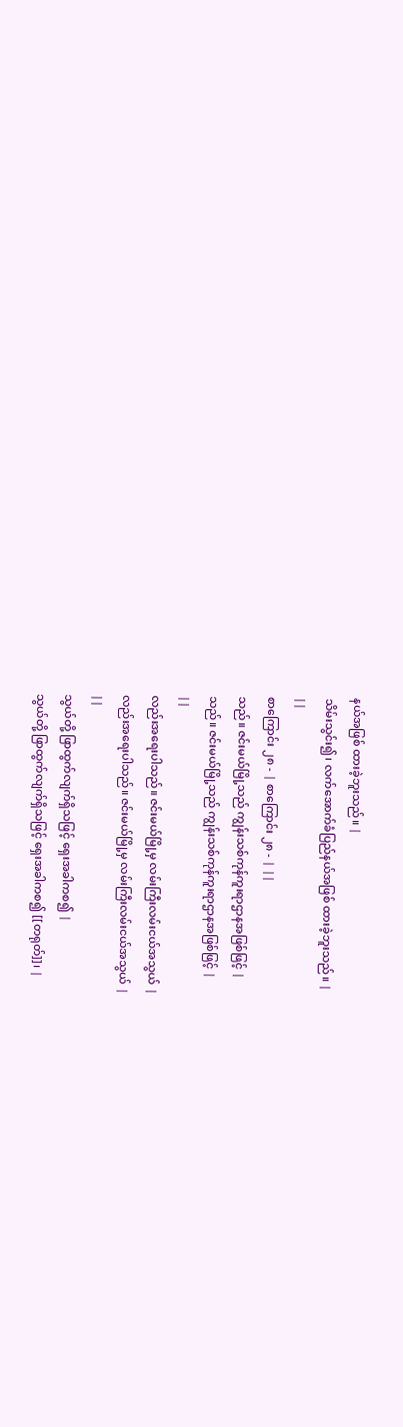နယ်အဖြစ် ထားခဲ့ဘူးသည်။ |
သိမ်းသွင်း၍၊ လက်အောက်ခံပြည်နယ်အဖြစ် ထားခဲ့ဘူးသည်။ |
||
စာကြောင်း ၂၈ - | စာကြောင်း ၂၈ - | ||
သည်။ ဇင်းမယ်မြို့သည် ကျွန်းသစ်ကုန်ကူးရာဌာနအဖြစ်ဖြင့် |
သည်။ ဇင်းမယ်မြို့သည် ကျွန်းသစ်ကုန်ကူးရာဌာနအဖြစ်ဖြင့် |
||
လည်းအရေးပါသည်။ ဇင်းမယ်မြို့မှ လမ်းကြီးလမ်းငယ်အသွယ် |
လည်းအရေးပါသည်။ ဇင်းမယ်မြို့မှ လမ်းကြီးလမ်းငယ်အသွယ် |
||
သွယ်တို့ ဖြာထွက်လျက်ရှိသဖြင့် ရှေးအခါကစ၍ |
သွယ်တို့ ဖြာထွက်လျက်ရှိသဖြင့် ရှေးအခါကစ၍ [[တရုတ်]]၊ |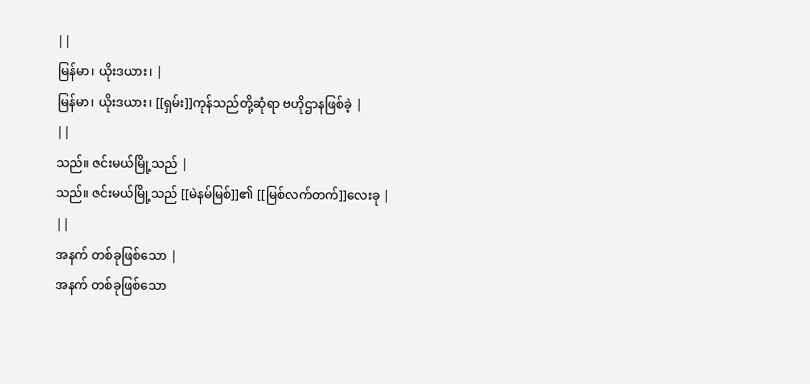||
မြန်မာ၊ ယိုးဒယား၊ |
မြန်မာ၊ ယိုးဒယား၊ [[ရှမ်း]]ကုန်သည်တို့ဆုံရာ ဗဟိုဌာနဖြစ်ခဲ့ |
||
သည်။ ဇင်းမယ်မြို့သည် |
သည်။ ဇင်းမယ်မြို့သည် [[မဲနမ်မြစ်]]၏ [[မြစ်လက်တက်]]လေးခု |
||
အနက် တစ်ခုဖြစ်သော |
အနက် တစ်ခုဖြစ်သော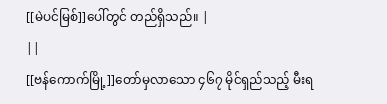[[မဲပင်မြစ်]]ပေါ်တွင် တည်ရှိသည်။ |
||
[[ဗန်ကောက်မြို့]]တော်မှလာသော ၄၆၇ မိုင်ရှည်သည့် မီးရ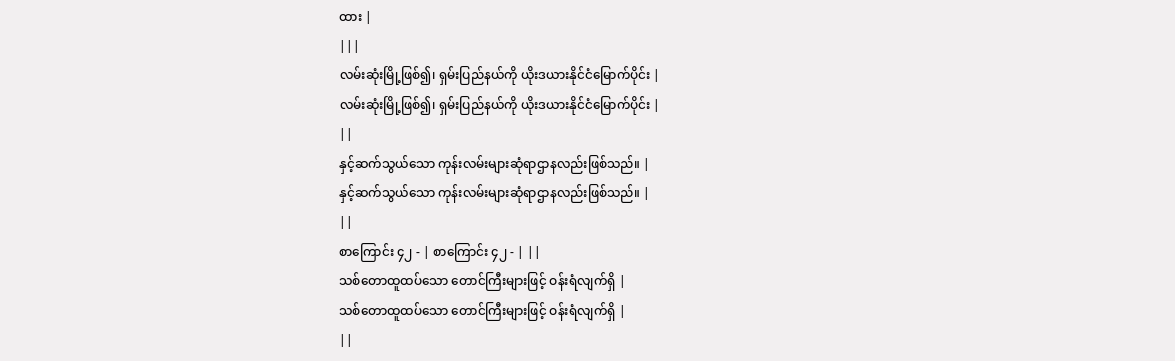ထား |
|||
လမ်းဆုံးမြို့ဖြစ်၍၊ ရှမ်းပြည်နယ်ကို ယိုးဒယားနိုင်ငံမြောက်ပိုင်း |
လမ်းဆုံးမြို့ဖြစ်၍၊ ရှမ်းပြည်နယ်ကို ယိုးဒယားနိုင်ငံမြောက်ပိုင်း |
||
နှင့်ဆက်သွယ်သော ကုန်းလမ်းများဆုံရာဌာနလည်းဖြစ်သည်။ |
နှင့်ဆက်သွယ်သော ကုန်းလမ်းများဆုံရာဌာနလည်းဖြစ်သည်။ |
||
စာကြောင်း ၄၂ - | စာကြောင်း ၄၂ - | ||
သစ်တောထူထပ်သော တောင်ကြီးများဖြင့် ဝန်းရံလျက်ရှိ |
သစ်တောထူထပ်သော တောင်ကြီးများဖြင့် ဝန်းရံလျက်ရှိ |
||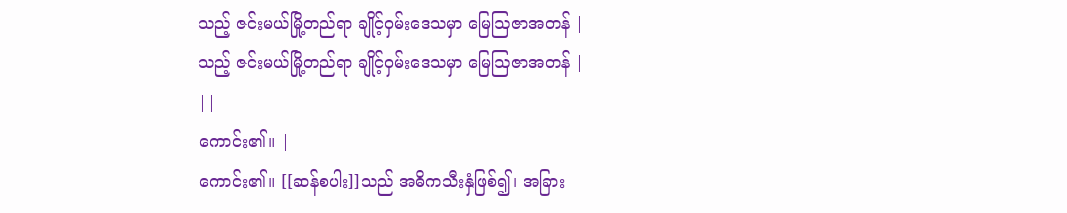သည့် ဇင်းမယ်မြို့တည်ရာ ချိုင့်ဝှမ်းဒေသမှာ မြေဩဇာအတန် |
သည့် ဇင်းမယ်မြို့တည်ရာ ချိုင့်ဝှမ်းဒေသမှာ မြေဩဇာအတန် |
||
ကောင်း၏။ |
ကောင်း၏။ [[ဆန်စပါး]]သည် အဓိကသီးနှံဖြစ်၍၊ အခြား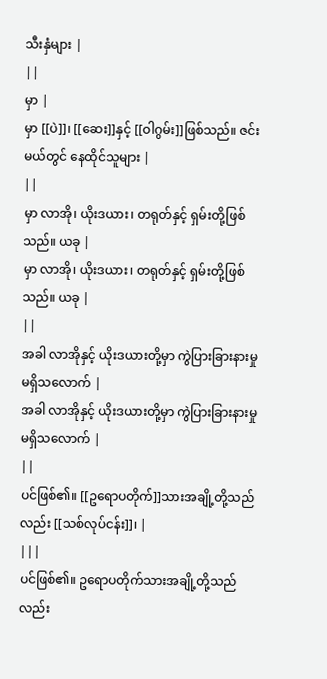သီးနှံများ |
||
မှာ |
မှာ [[ပဲ]]၊ [[ဆေး]]နှင့် [[ဝါဂွမ်း]]ဖြစ်သည်။ ဇင်းမယ်တွင် နေထိုင်သူများ |
||
မှာ လာအို၊ ယိုးဒယား၊ တရုတ်နှင့် ရှမ်းတို့ဖြစ်သည်။ ယခု |
မှာ လာအို၊ ယိုးဒယား၊ တရုတ်နှင့် ရှမ်းတို့ဖြစ်သည်။ ယခု |
||
အခါ လာအိုနှင့် ယိုးဒယားတို့မှာ ကွဲပြားခြားနားမှု မရှိသလောက် |
အခါ လာအိုနှင့် ယိုးဒယားတို့မှာ ကွဲပြားခြားနားမှု မရှိသလောက် |
||
ပင်ဖြစ်၏။ [[ဥရောပတိုက်]]သားအချို့တို့သည်လည်း [[သစ်လုပ်ငန်း]]၊ |
|||
ပင်ဖြစ်၏။ ဥရောပတိုက်သားအချို့တို့သည်လည်း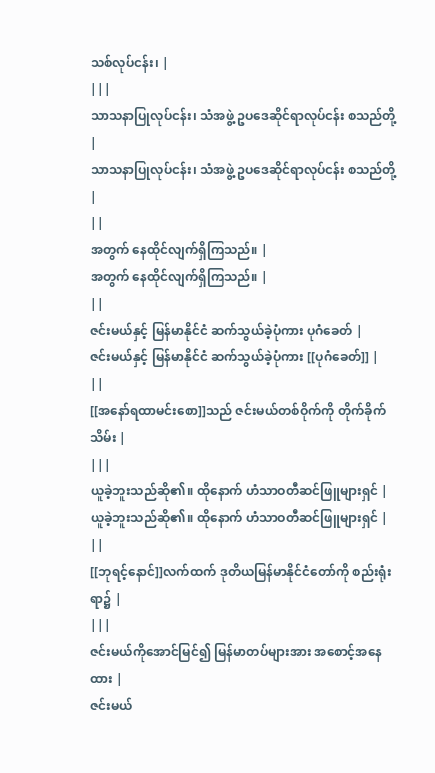သစ်လုပ်ငန်း၊ |
|||
သာသနာပြုလုပ်ငန်း၊ သံအဖွဲ့ ဥပဒေဆိုင်ရာလုပ်ငန်း စသည်တို့ |
သာသနာပြုလုပ်ငန်း၊ သံအဖွဲ့ ဥပဒေဆိုင်ရာလုပ်ငန်း စသည်တို့ |
||
အတွက် နေထိုင်လျက်ရှိကြသည်။ |
အတွက် နေထိုင်လျက်ရှိကြသည်။ |
||
ဇင်းမယ်နှင့် မြန်မာနိုင်ငံ ဆက်သွယ်ခဲ့ပုံကား ပုဂံခေတ် |
ဇင်းမယ်နှင့် မြန်မာနိုင်ငံ ဆက်သွယ်ခဲ့ပုံကား [[ပုဂံခေတ်]] |
||
[[အနော်ရထာမင်းစော]]သည် ဇင်းမယ်တစ်ဝိုက်ကို တိုက်ခိုက်သိမ်း |
|||
ယူခဲ့ဘူးသည်ဆို၏။ ထိုနောက် ဟံသာဝတီဆင်ဖြူများရှင် |
ယူခဲ့ဘူးသည်ဆို၏။ ထိုနောက် ဟံသာဝတီဆင်ဖြူများရှင် |
||
[[ဘုရင့်နောင်]]လက်ထက် ဒုတိယမြန်မာနိုင်ငံတော်ကို စည်းရုံးရာ၌ |
|||
ဇင်းမယ်ကိုအောင်မြင်၍ မြန်မာတပ်များအား အစောင့်အနေထား |
ဇင်းမယ်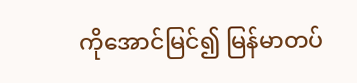ကိုအောင်မြင်၍ မြန်မာတပ်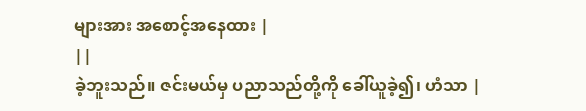များအား အစောင့်အနေထား |
||
ခဲ့ဘူးသည်။ ဇင်းမယ်မှ ပညာသည်တို့ကို ခေါ်ယူခဲ့၍၊ ဟံသာ |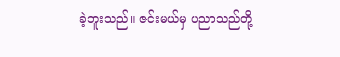ခဲ့ဘူးသည်။ ဇင်းမယ်မှ ပညာသည်တို့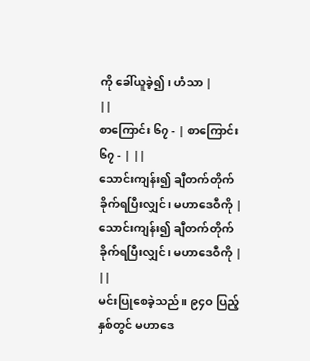ကို ခေါ်ယူခဲ့၍၊ ဟံသာ |
||
စာကြောင်း ၆၇ - | စာကြောင်း ၆၇ - | ||
သောင်းကျန်း၍ ချီတက်တိုက်ခိုက်ရပြီးလျှင်၊ မဟာဒေဝီကို |
သောင်းကျန်း၍ ချီတက်တိုက်ခိုက်ရပြီးလျှင်၊ မဟာဒေဝီကို |
||
မင်းပြုစေခဲ့သည်။ ၉၄ဝ ပြည့်နှစ်တွင် မဟာဒေ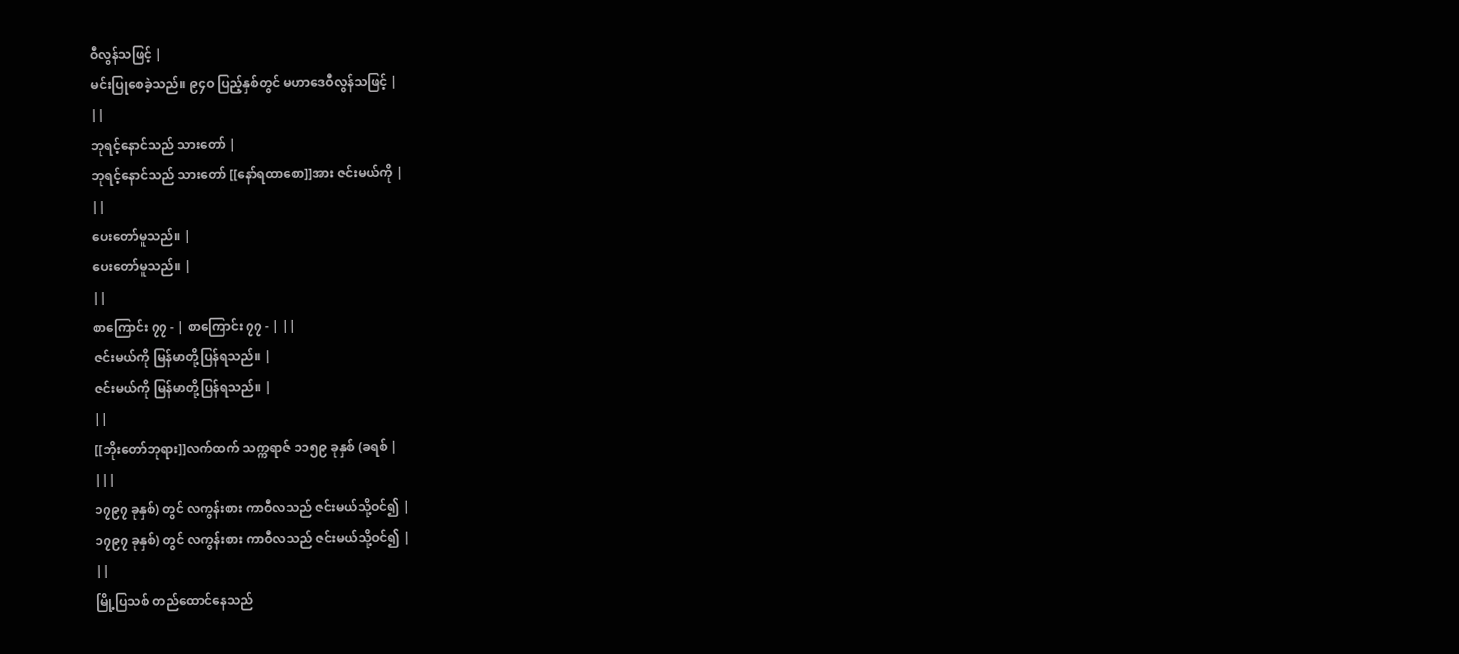ဝီလွန်သဖြင့် |
မင်းပြုစေခဲ့သည်။ ၉၄ဝ ပြည့်နှစ်တွင် မဟာဒေဝီလွန်သဖြင့် |
||
ဘုရင့်နောင်သည် သားတော် |
ဘုရင့်နောင်သည် သားတော် [[နော်ရထာစော]]အား ဇင်းမယ်ကို |
||
ပေးတော်မူသည်။ |
ပေးတော်မူသည်။ |
||
စာကြောင်း ၇၇ - | စာကြောင်း ၇၇ - | ||
ဇင်းမယ်ကို မြန်မာတို့ပြန်ရသည်။ |
ဇင်းမယ်ကို မြန်မာတို့ပြန်ရသည်။ |
||
[[ဘိုးတော်ဘုရား]]လက်ထက် သက္ကရာဇ် ၁၁၅၉ ခုနှစ် (ခရစ် |
|||
၁၇၉၇ ခုနှစ်) တွင် လကွန်းစား ကာဝီလသည် ဇင်းမယ်သို့ဝင်၍ |
၁၇၉၇ ခုနှစ်) တွင် လကွန်းစား ကာဝီလသည် ဇင်းမယ်သို့ဝင်၍ |
||
မြို့ပြသစ် တည်ထောင်နေသည်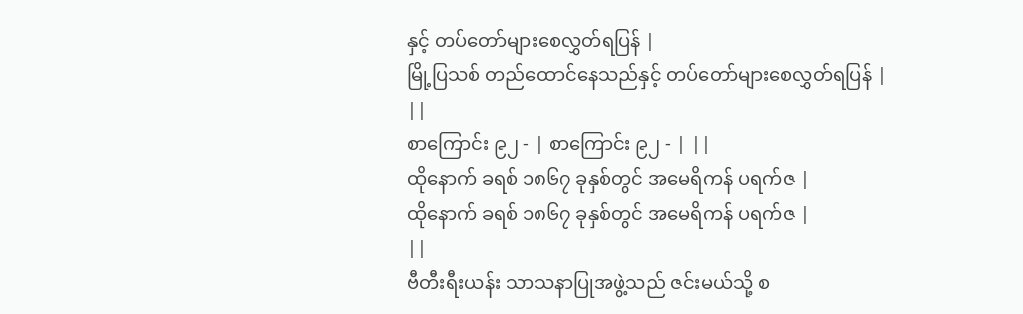နှင့် တပ်တော်များစေလွှတ်ရပြန် |
မြို့ပြသစ် တည်ထောင်နေသည်နှင့် တပ်တော်များစေလွှတ်ရပြန် |
||
စာကြောင်း ၉၂ - | စာကြောင်း ၉၂ - | ||
ထိုနောက် ခရစ် ၁၈၆၇ ခုနှစ်တွင် အမေရိကန် ပရက်ဇ |
ထိုနောက် ခရစ် ၁၈၆၇ ခုနှစ်တွင် အမေရိကန် ပရက်ဇ |
||
ဗီတီးရီးယန်း သာသနာပြုအဖွဲ့သည် ဇင်းမယ်သို့ စ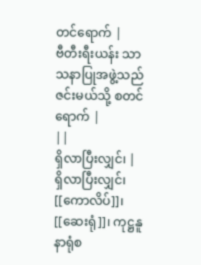တင်ရောက် |
ဗီတီးရီးယန်း သာသနာပြုအဖွဲ့သည် ဇင်းမယ်သို့ စတင်ရောက် |
||
ရှိလာပြီးလျှင်၊ |
ရှိလာပြီးလျှင်၊ [[ကောလိပ်]]၊ [[ဆေးရုံ]]၊ ကုဋ္ဌနူနာရုံစ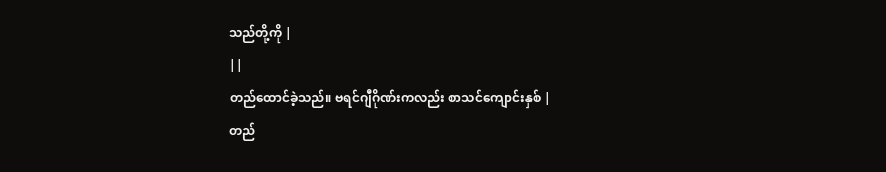သည်တို့ကို |
||
တည်ထောင်ခဲ့သည်။ ဗရင်ဂျီဂိုဏ်းကလည်း စာသင်ကျောင်းနှစ် |
တည်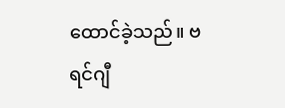ထောင်ခဲ့သည်။ ဗရင်ဂျီ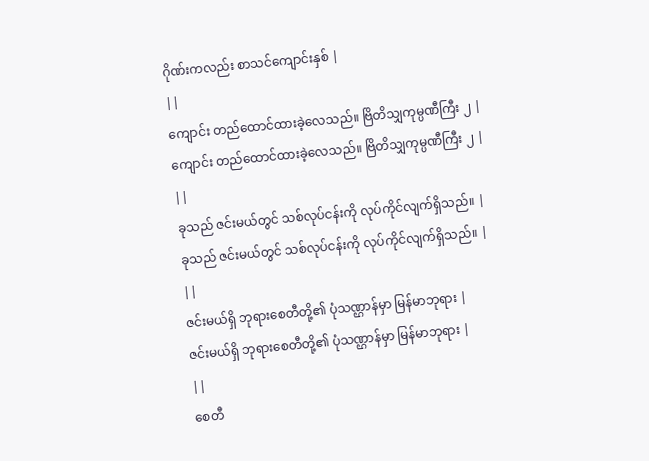ဂိုဏ်းကလည်း စာသင်ကျောင်းနှစ် |
||
ကျောင်း တည်ထောင်ထားခဲ့လေသည်။ ဗြိတိသျှကုမ္ပဏီကြီး ၂ |
ကျောင်း တည်ထောင်ထားခဲ့လေသည်။ ဗြိတိသျှကုမ္ပဏီကြီး ၂ |
||
ခုသည် ဇင်းမယ်တွင် သစ်လုပ်ငန်းကို လုပ်ကိုင်လျက်ရှိသည်။ |
ခုသည် ဇင်းမယ်တွင် သစ်လုပ်ငန်းကို လုပ်ကိုင်လျက်ရှိသည်။ |
||
ဇင်းမယ်ရှိ ဘုရားစေတီတို့၏ ပုံသဏ္ဌာန်မှာ မြန်မာဘုရား |
ဇင်းမယ်ရှိ ဘုရားစေတီတို့၏ ပုံသဏ္ဌာန်မှာ မြန်မာဘုရား |
||
စေတီ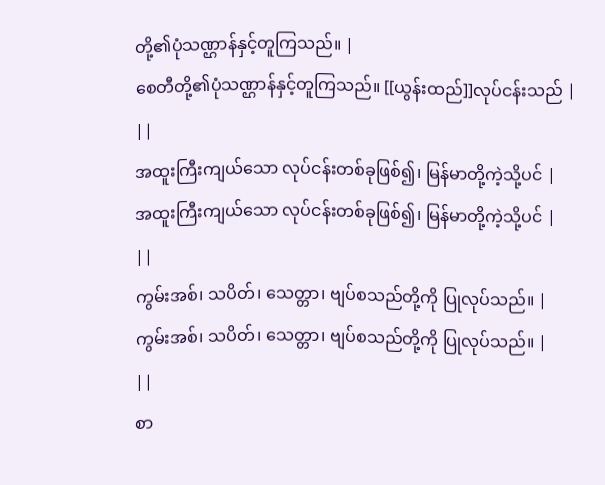တို့၏ပုံသဏ္ဌာန်နှင့်တူကြသည်။ |
စေတီတို့၏ပုံသဏ္ဌာန်နှင့်တူကြသည်။ [[ယွန်းထည်]]လုပ်ငန်းသည် |
||
အထူးကြီးကျယ်သော လုပ်ငန်းတစ်ခုဖြစ်၍၊ မြန်မာတို့ကဲ့သို့ပင် |
အထူးကြီးကျယ်သော လုပ်ငန်းတစ်ခုဖြစ်၍၊ မြန်မာတို့ကဲ့သို့ပင် |
||
ကွမ်းအစ်၊ သပိတ်၊ သေတ္တာ၊ ဗျပ်စသည်တို့ကို ပြုလုပ်သည်။ |
ကွမ်းအစ်၊ သပိတ်၊ သေတ္တာ၊ ဗျပ်စသည်တို့ကို ပြုလုပ်သည်။ |
||
စာ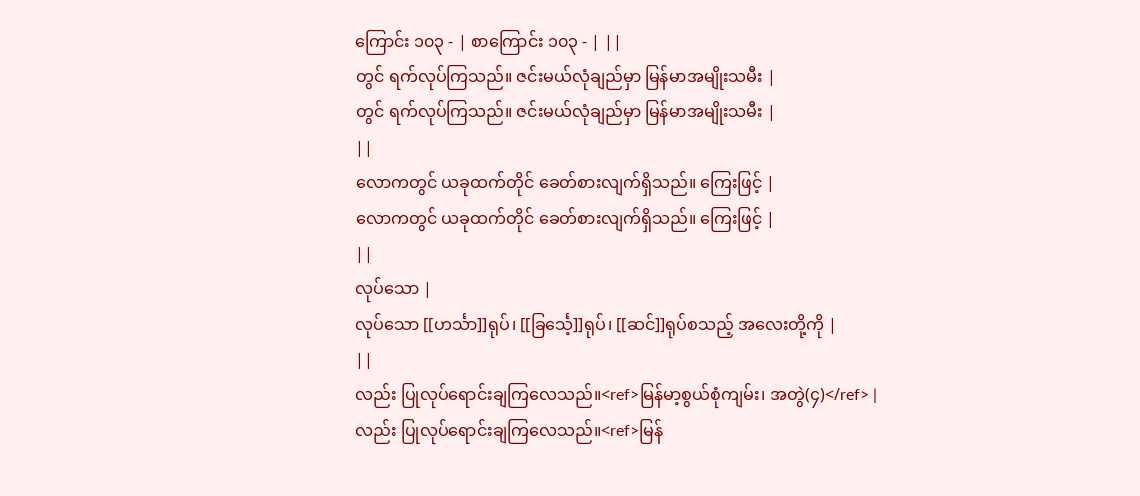ကြောင်း ၁၀၃ - | စာကြောင်း ၁၀၃ - | ||
တွင် ရက်လုပ်ကြသည်။ ဇင်းမယ်လုံချည်မှာ မြန်မာအမျိုးသမီး |
တွင် ရက်လုပ်ကြသည်။ ဇင်းမယ်လုံချည်မှာ မြန်မာအမျိုးသမီး |
||
လောကတွင် ယခုထက်တိုင် ခေတ်စားလျက်ရှိသည်။ ကြေးဖြင့် |
လောကတွင် ယခုထက်တိုင် ခေတ်စားလျက်ရှိသည်။ ကြေးဖြင့် |
||
လုပ်သော |
လုပ်သော [[ဟင်္သာ]]ရုပ်၊ [[ခြင်္သေ့]]ရုပ်၊ [[ဆင်]]ရုပ်စသည့် အလေးတို့ကို |
||
လည်း ပြုလုပ်ရောင်းချကြလေသည်။<ref>မြန်မာ့စွယ်စုံကျမ်း၊ အတွဲ(၄)</ref> |
လည်း ပြုလုပ်ရောင်းချကြလေသည်။<ref>မြန်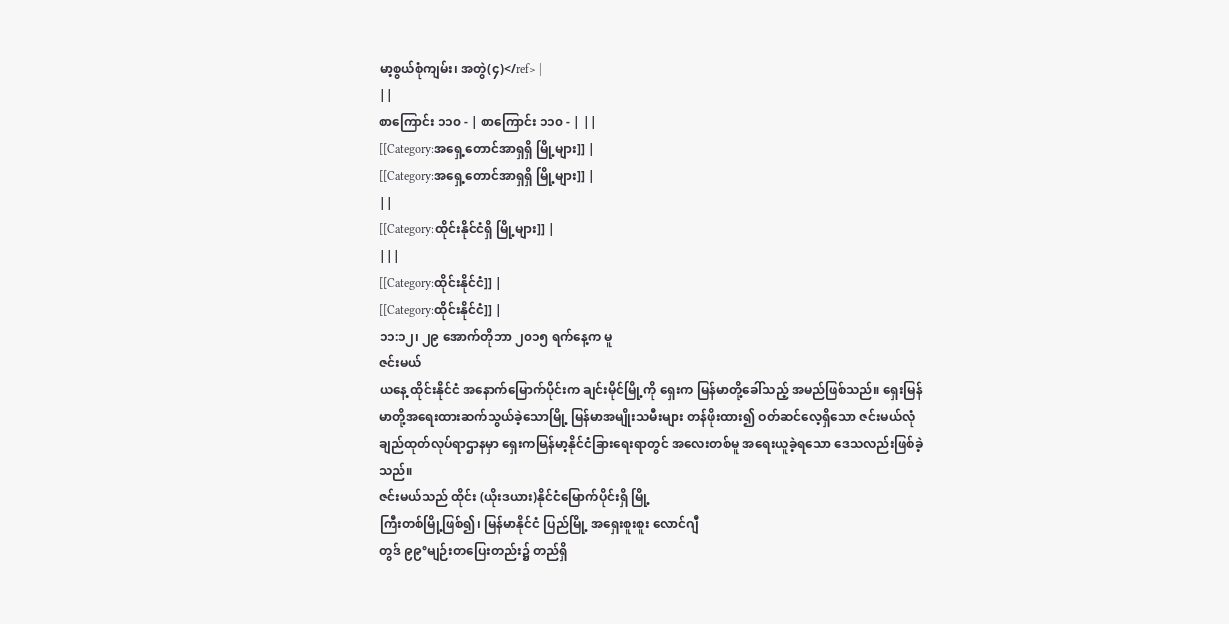မာ့စွယ်စုံကျမ်း၊ အတွဲ(၄)</ref> |
||
စာကြောင်း ၁၁၀ - | စာကြောင်း ၁၁၀ - | ||
[[Category:အရှေ့တောင်အာရှရှိ မြို့များ]] |
[[Category:အရှေ့တောင်အာရှရှိ မြို့များ]] |
||
[[Category:ထိုင်းနိုင်ငံရှိ မြို့များ]] |
|||
[[Category:ထိုင်းနိုင်ငံ]] |
[[Category:ထိုင်းနိုင်ငံ]] |
၁၁:၁၂၊ ၂၉ အောက်တိုဘာ ၂၀၁၅ ရက်နေ့က မူ
ဇင်းမယ်
ယနေ့ ထိုင်းနိုင်ငံ အနောက်မြောက်ပိုင်းက ချင်းမိုင်မြို့ကို ရှေးက မြန်မာတို့ခေါ်သည့် အမည်ဖြစ်သည်။ ရှေးမြန်မာတို့အရေးထားဆက်သွယ်ခဲ့သောမြို့ မြန်မာအမျိုးသမီးများ တန်ဖိုးထား၍ ဝတ်ဆင်လေ့ရှိသော ဇင်းမယ်လုံချည်ထုတ်လုပ်ရာဌာနမှာ ရှေးကမြန်မာ့နိုင်ငံခြားရေးရာတွင် အလေးတစ်မူ အရေးယူခဲ့ရသော ဒေသလည်းဖြစ်ခဲ့သည်။
ဇင်းမယ်သည် ထိုင်း (ယိုးဒယား)နိုင်ငံမြောက်ပိုင်းရှိ မြို့
ကြီးတစ်မြို့ဖြစ်၍၊ မြန်မာနိုင်ငံ ပြည်မြို့ အရှေးစူးစူး လောင်ဂျီ
တွဒ် ၉၉°မျဉ်းတပြေးတည်း၌ တည်ရှိ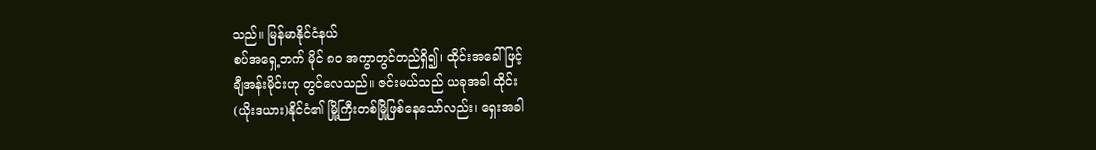သည်။ မြန်မာနိုင်ငံနယ်
စပ်အရှေ့ဘက် မိုင် ၈ဝ အကွာတွင်တည်ရှိ၍၊ ထိုင်းအခေါ်ဖြင့်
ချီအန်းမိုင်းဟု တွင်လေသည်။ ဇင်းမယ်သည် ယခုအခါ ထိုင်း
(ယိုးဒယား)နိုင်ငံ၏ မြို့ကြီးတစ်မြို့ဖြစ်နေသော်လည်း၊ ရှေးအခါ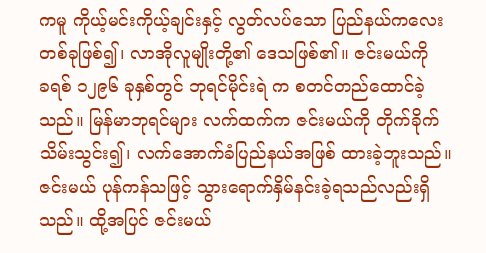ကမူ ကိုယ့်မင်းကိုယ့်ချင်းနှင့် လွတ်လပ်သော ပြည်နယ်ကလေး
တစ်ခုဖြစ်၍၊ လာအိုလူမျိုးတို့၏ ဒေသဖြစ်၏။ ဇင်းမယ်ကို
ခရစ် ၁၂၉၆ ခုနှစ်တွင် ဘုရင်မိုင်းရဲ က စတင်တည်ထောင်ခဲ့
သည်။ မြန်မာဘုရင်များ လက်ထက်က ဇင်းမယ်ကို တိုက်ခိုက်
သိမ်းသွင်း၍၊ လက်အောက်ခံပြည်နယ်အဖြစ် ထားခဲ့ဘူးသည်။
ဇင်းမယ် ပုန်ကန်သဖြင့် သွားရောက်နှိမ်နင်းခဲ့ရသည်လည်းရှိ
သည်။ ထို့အပြင် ဇင်းမယ်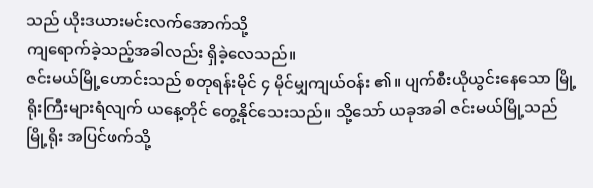သည် ယိုးဒယားမင်းလက်အောက်သို့
ကျရောက်ခဲ့သည့်အခါလည်း ရှိခဲ့လေသည်။
ဇင်းမယ်မြို့ဟောင်းသည် စတုရန်းမိုင် ၄ မိုင်မျှကျယ်ဝန်း ၏။ ပျက်စီးယိုယွင်းနေသော မြို့ရိုးကြီးများရံလျက် ယနေ့တိုင် တွေ့နိုင်သေးသည်။ သို့သော် ယခုအခါ ဇင်းမယ်မြို့သည် မြို့ရိုး အပြင်ဖက်သို့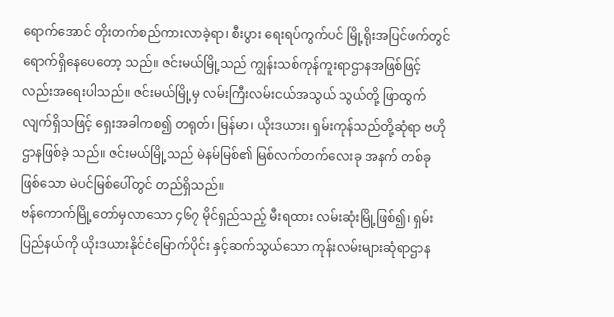ရောက်အောင် တိုးတက်စည်ကားလာခဲ့ရာ၊ စီးပွား ရေးရပ်ကွက်ပင် မြို့ရိုးအပြင်ဖက်တွင် ရောက်ရှိနေပေတော့ သည်။ ဇင်းမယ်မြို့သည် ကျွန်းသစ်ကုန်ကူးရာဌာနအဖြစ်ဖြင့် လည်းအရေးပါသည်။ ဇင်းမယ်မြို့မှ လမ်းကြီးလမ်းငယ်အသွယ် သွယ်တို့ ဖြာထွက်လျက်ရှိသဖြင့် ရှေးအခါကစ၍ တရုတ်၊ မြန်မာ၊ ယိုးဒယား၊ ရှမ်းကုန်သည်တို့ဆုံရာ ဗဟိုဌာနဖြစ်ခဲ့ သည်။ ဇင်းမယ်မြို့သည် မဲနမ်မြစ်၏ မြစ်လက်တက်လေးခု အနက် တစ်ခုဖြစ်သော မဲပင်မြစ်ပေါ်တွင် တည်ရှိသည်။
ဗန်ကောက်မြို့တော်မှလာသော ၄၆၇ မိုင်ရှည်သည့် မီးရထား လမ်းဆုံးမြို့ဖြစ်၍၊ ရှမ်းပြည်နယ်ကို ယိုးဒယားနိုင်ငံမြောက်ပိုင်း နှင့်ဆက်သွယ်သော ကုန်းလမ်းများဆုံရာဌာန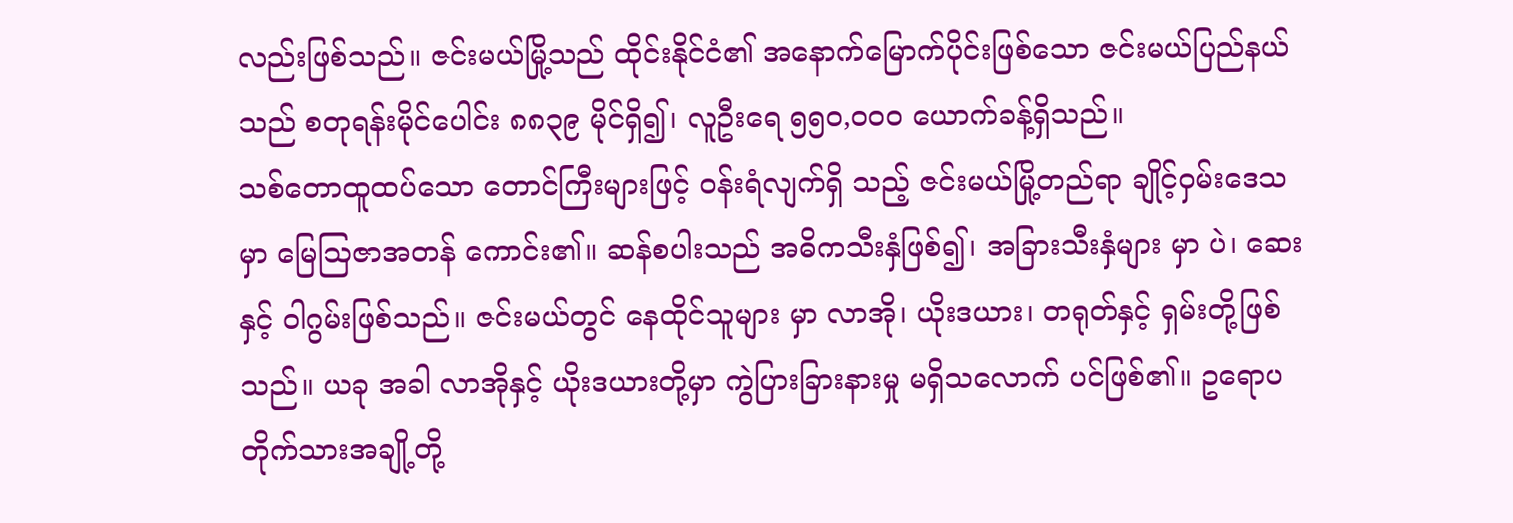လည်းဖြစ်သည်။ ဇင်းမယ်မြို့သည် ထိုင်းနိုင်ငံ၏ အနောက်မြောက်ပိုင်းဖြစ်သော ဇင်းမယ်ပြည်နယ်သည် စတုရန်းမိုင်ပေါင်း ၈၈၃၉ မိုင်ရှိ၍၊ လူဦးရေ ၅၅ဝ,ဝဝဝ ယောက်ခန့်ရှိသည်။
သစ်တောထူထပ်သော တောင်ကြီးများဖြင့် ဝန်းရံလျက်ရှိ သည့် ဇင်းမယ်မြို့တည်ရာ ချိုင့်ဝှမ်းဒေသမှာ မြေဩဇာအတန် ကောင်း၏။ ဆန်စပါးသည် အဓိကသီးနှံဖြစ်၍၊ အခြားသီးနှံများ မှာ ပဲ၊ ဆေးနှင့် ဝါဂွမ်းဖြစ်သည်။ ဇင်းမယ်တွင် နေထိုင်သူများ မှာ လာအို၊ ယိုးဒယား၊ တရုတ်နှင့် ရှမ်းတို့ဖြစ်သည်။ ယခု အခါ လာအိုနှင့် ယိုးဒယားတို့မှာ ကွဲပြားခြားနားမှု မရှိသလောက် ပင်ဖြစ်၏။ ဥရောပတိုက်သားအချို့တို့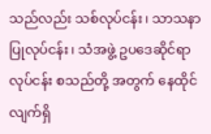သည်လည်း သစ်လုပ်ငန်း၊ သာသနာပြုလုပ်ငန်း၊ သံအဖွဲ့ ဥပဒေဆိုင်ရာလုပ်ငန်း စသည်တို့ အတွက် နေထိုင်လျက်ရှိ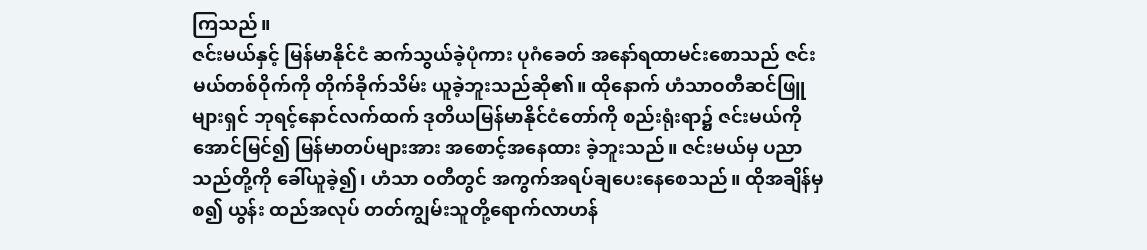ကြသည်။
ဇင်းမယ်နှင့် မြန်မာနိုင်ငံ ဆက်သွယ်ခဲ့ပုံကား ပုဂံခေတ် အနော်ရထာမင်းစောသည် ဇင်းမယ်တစ်ဝိုက်ကို တိုက်ခိုက်သိမ်း ယူခဲ့ဘူးသည်ဆို၏။ ထိုနောက် ဟံသာဝတီဆင်ဖြူများရှင် ဘုရင့်နောင်လက်ထက် ဒုတိယမြန်မာနိုင်ငံတော်ကို စည်းရုံးရာ၌ ဇင်းမယ်ကိုအောင်မြင်၍ မြန်မာတပ်များအား အစောင့်အနေထား ခဲ့ဘူးသည်။ ဇင်းမယ်မှ ပညာသည်တို့ကို ခေါ်ယူခဲ့၍၊ ဟံသာ ဝတီတွင် အကွက်အရပ်ချပေးနေစေသည်။ ထိုအချိန်မှစ၍ ယွန်း ထည်အလုပ် တတ်ကျွမ်းသူတို့ရောက်လာဟန်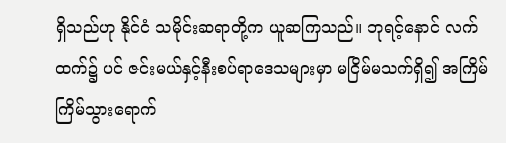ရှိသည်ဟု နိုင်ငံ သမိုင်းဆရာတို့က ယူဆကြသည်။ ဘုရင့်နောင် လက်ထက်၌ ပင် ဇင်းမယ်နှင့်နီးစပ်ရာဒေသများမှာ မငြိမ်မသက်ရှိ၍ အကြိမ် ကြိမ်သွားရောက်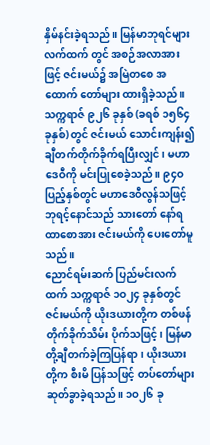နှိမ်နင်းခဲ့ရသည်။ မြန်မာဘုရင်များလက်ထက် တွင် အစဉ်အလာအားဖြင့် ဇင်းမယ်၌ အမြဲတစေ အထောက် တော်များ ထားရှိခဲ့သည်။
သက္ကရာဇ် ၉၂၆ ခုနှစ် (ခရစ် ၁၅၆၄ ခုနှစ်) တွင် ဇင်းမယ် သောင်းကျန်း၍ ချီတက်တိုက်ခိုက်ရပြီးလျှင်၊ မဟာဒေဝီကို မင်းပြုစေခဲ့သည်။ ၉၄ဝ ပြည့်နှစ်တွင် မဟာဒေဝီလွန်သဖြင့် ဘုရင့်နောင်သည် သားတော် နော်ရထာစောအား ဇင်းမယ်ကို ပေးတော်မူသည်။
ညောင်ရမ်းဆက် ပြည်မင်းလက်ထက် သက္ကရာဇ် ၁ဝ၂၄ ခုနှစ်တွင် ဇင်းမယ်ကို ယိုးဒယားတို့က တစ်ဖန် တိုက်ခိုက်သိမ်း ပိုက်သဖြင့်၊ မြန်မာတို့ချီတက်ခဲ့ကြပြန်ရာ၊ ယိုးဒယားတို့က စီးမိ ပြန်သဖြင့် တပ်တော်များ ဆုတ်ခွာခဲ့ရသည်။ ၁ဝ၂၆ ခု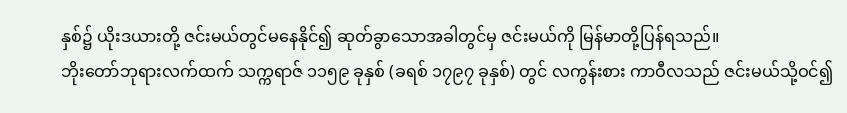နှစ်၌ ယိုးဒယားတို့ ဇင်းမယ်တွင်မနေနိုင်၍ ဆုတ်ခွာသောအခါတွင်မှ ဇင်းမယ်ကို မြန်မာတို့ပြန်ရသည်။
ဘိုးတော်ဘုရားလက်ထက် သက္ကရာဇ် ၁၁၅၉ ခုနှစ် (ခရစ် ၁၇၉၇ ခုနှစ်) တွင် လကွန်းစား ကာဝီလသည် ဇင်းမယ်သို့ဝင်၍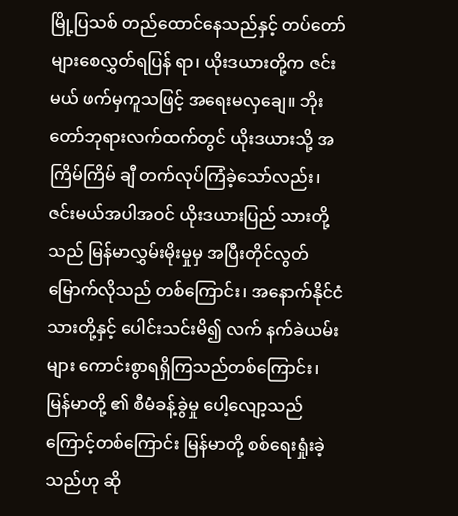မြို့ပြသစ် တည်ထောင်နေသည်နှင့် တပ်တော်များစေလွှတ်ရပြန် ရာ၊ ယိုးဒယားတို့က ဇင်းမယ် ဖက်မှကူသဖြင့် အရေးမလှချေ။ ဘိုးတော်ဘုရားလက်ထက်တွင် ယိုးဒယားသို့ အကြိမ်ကြိမ် ချီ တက်လုပ်ကြံခဲ့သော်လည်း၊ ဇင်းမယ်အပါအဝင် ယိုးဒယားပြည် သားတို့သည် မြန်မာလွှမ်းမိုးမှုမှ အပြီးတိုင်လွတ်မြောက်လိုသည် တစ်ကြောင်း၊ အနောက်နိုင်ငံသားတို့နှင့် ပေါင်းသင်းမိ၍ လက် နက်ခဲယမ်းများ ကောင်းစွာရရှိကြသည်တစ်ကြောင်း၊ မြန်မာတို့ ၏ စီမံခန့်ခွဲမှု ပေါ့လျော့သည်ကြောင့်တစ်ကြောင်း မြန်မာတို့ စစ်ရေးရှုံးခဲ့သည်ဟု ဆို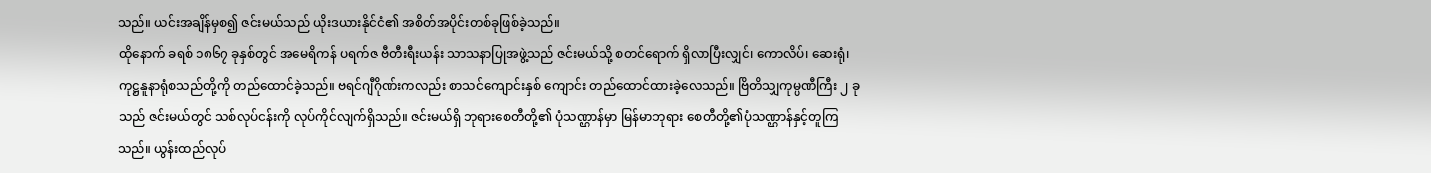သည်။ ယင်းအချိန်မှစ၍ ဇင်းမယ်သည် ယိုးဒယားနိုင်ငံ၏ အစိတ်အပိုင်းတစ်ခုဖြစ်ခဲ့သည်။
ထိုနောက် ခရစ် ၁၈၆၇ ခုနှစ်တွင် အမေရိကန် ပရက်ဇ ဗီတီးရီးယန်း သာသနာပြုအဖွဲ့သည် ဇင်းမယ်သို့ စတင်ရောက် ရှိလာပြီးလျှင်၊ ကောလိပ်၊ ဆေးရုံ၊ ကုဋ္ဌနူနာရုံစသည်တို့ကို တည်ထောင်ခဲ့သည်။ ဗရင်ဂျီဂိုဏ်းကလည်း စာသင်ကျောင်းနှစ် ကျောင်း တည်ထောင်ထားခဲ့လေသည်။ ဗြိတိသျှကုမ္ပဏီကြီး ၂ ခုသည် ဇင်းမယ်တွင် သစ်လုပ်ငန်းကို လုပ်ကိုင်လျက်ရှိသည်။ ဇင်းမယ်ရှိ ဘုရားစေတီတို့၏ ပုံသဏ္ဌာန်မှာ မြန်မာဘုရား စေတီတို့၏ပုံသဏ္ဌာန်နှင့်တူကြသည်။ ယွန်းထည်လုပ်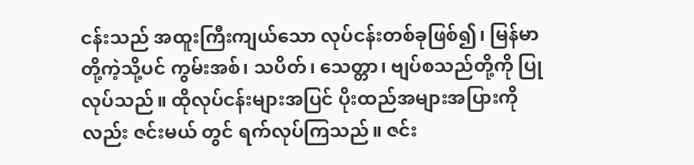ငန်းသည် အထူးကြီးကျယ်သော လုပ်ငန်းတစ်ခုဖြစ်၍၊ မြန်မာတို့ကဲ့သို့ပင် ကွမ်းအစ်၊ သပိတ်၊ သေတ္တာ၊ ဗျပ်စသည်တို့ကို ပြုလုပ်သည်။ ထိုလုပ်ငန်းများအပြင် ပိုးထည်အများအပြားကိုလည်း ဇင်းမယ် တွင် ရက်လုပ်ကြသည်။ ဇင်း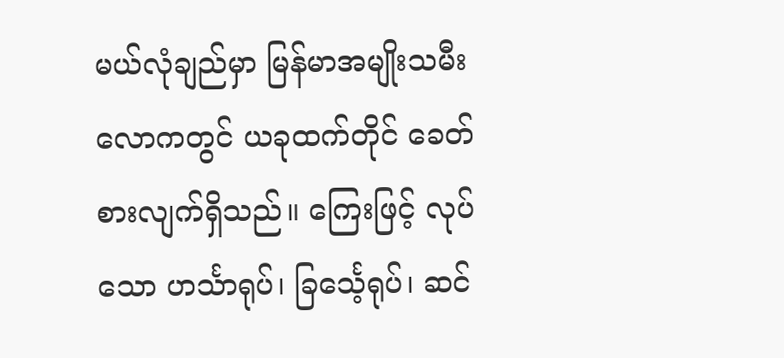မယ်လုံချည်မှာ မြန်မာအမျိုးသမီး လောကတွင် ယခုထက်တိုင် ခေတ်စားလျက်ရှိသည်။ ကြေးဖြင့် လုပ်သော ဟင်္သာရုပ်၊ ခြင်္သေ့ရုပ်၊ ဆင်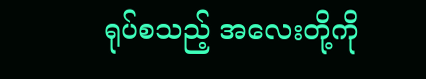ရုပ်စသည့် အလေးတို့ကို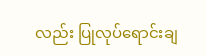လည်း ပြုလုပ်ရောင်းချ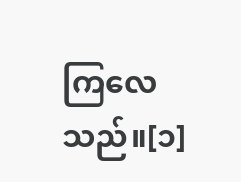ကြလေသည်။[၁]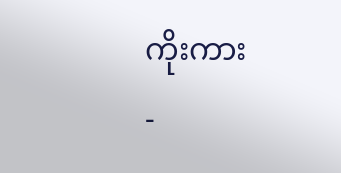ကိုးကား
-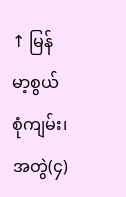↑ မြန်မာ့စွယ်စုံကျမ်း၊ အတွဲ(၄)